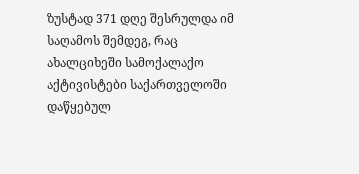ზუსტად 371 დღე შესრულდა იმ საღამოს შემდეგ, რაც ახალციხეში სამოქალაქო აქტივისტები საქართველოში დაწყებულ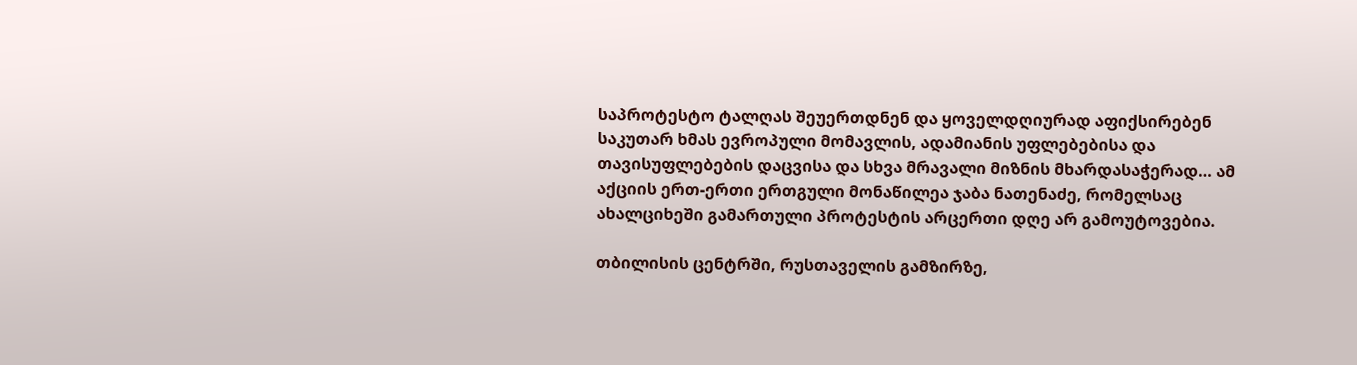საპროტესტო ტალღას შეუერთდნენ და ყოველდღიურად აფიქსირებენ საკუთარ ხმას ევროპული მომავლის, ადამიანის უფლებებისა და თავისუფლებების დაცვისა და სხვა მრავალი მიზნის მხარდასაჭერად… ამ აქციის ერთ-ერთი ერთგული მონაწილეა ჯაბა ნათენაძე, რომელსაც ახალციხეში გამართული პროტესტის არცერთი დღე არ გამოუტოვებია.

თბილისის ცენტრში, რუსთაველის გამზირზე,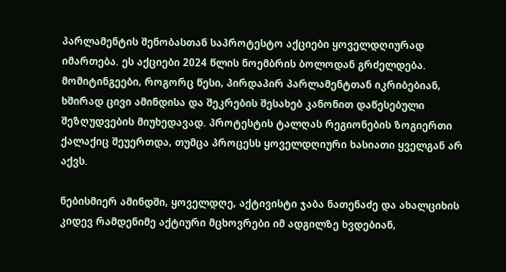პარლამენტის შენობასთან საპროტესტო აქციები ყოველდღიურად იმართება. ეს აქციები 2024 წლის ნოემბრის ბოლოდან გრძელდება. მომიტინგეები, როგორც წესი, პირდაპირ პარლამენტთან იკრიბებიან, ხშირად ცივი ამინდისა და შეკრების შესახებ კანონით დაწესებული შეზღუდვების მიუხედავად. პროტესტის ტალღას რეგიონების ზოგიერთი ქალაქიც შეუერთდა, თუმცა პროცესს ყოველდღიური ხასიათი ყველგან არ აქვს.

ნებისმიერ ამინდში, ყოველდღე, აქტივისტი ჯაბა ნათენაძე და ახალციხის კიდევ რამდენიმე აქტიური მცხოვრები იმ ადგილზე ხვდებიან,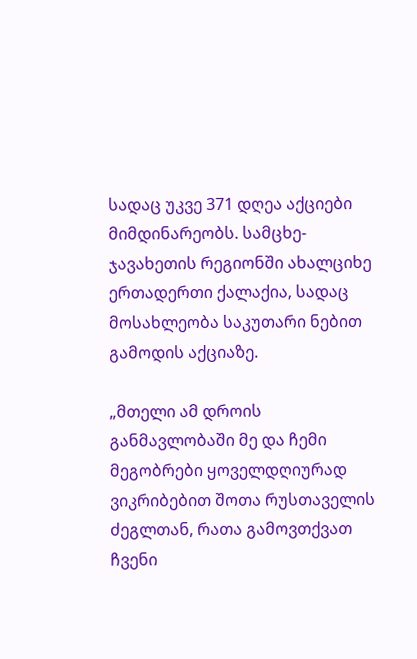სადაც უკვე 371 დღეა აქციები მიმდინარეობს. სამცხე-ჯავახეთის რეგიონში ახალციხე ერთადერთი ქალაქია, სადაც მოსახლეობა საკუთარი ნებით გამოდის აქციაზე.

„მთელი ამ დროის განმავლობაში მე და ჩემი მეგობრები ყოველდღიურად ვიკრიბებით შოთა რუსთაველის ძეგლთან, რათა გამოვთქვათ ჩვენი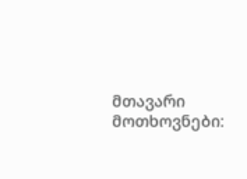მთავარი მოთხოვნები: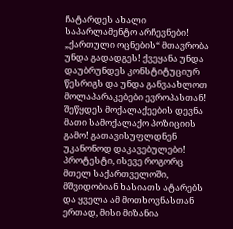ჩატარდეს ახალი საპარლამენტო არჩევნები! „ქართული ოცნების“ მთავრობა უნდა გადადგეს! ქვეყანა უნდა დაუბრუნდეს კონსტიტუციურ წესრიგს და უნდა განვაახლოთ მოლაპარაკებები ევროპასთან! შეწყდეს მოქალაქეების დევნა მათი სამოქალაქო პოზიციის გამო! გათავისუფლდნენ უკანონოდ დაკავებულები! პროტესტი, ისევე როგორც მთელ საქართველოში, მშვიდობიან ხასიათს ატარებს და ყველა ამ მოთხოვნასთან ერთად, მისი მიზანია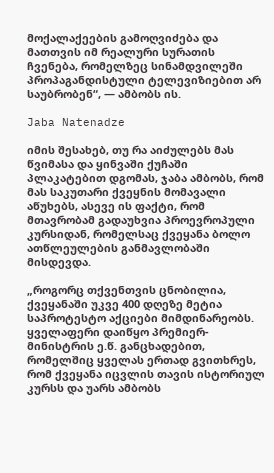მოქალაქეების გამოღვიძება და მათთვის იმ რეალური სურათის ჩვენება, რომელზეც სინამდვილეში პროპაგანდისტული ტელევიზიებით არ საუბრობენ“, — ამბობს ის.

Jaba Natenadze

იმის შესახებ, თუ რა აიძულებს მას წვიმასა და ყინვაში ქუჩაში პლაკატებით დგომას, ჯაბა ამბობს, რომ მას საკუთარი ქვეყნის მომავალი აწუხებს, ასევე ის ფაქტი, რომ მთავრობამ გადაუხვია პროევროპული კურსიდან, რომელსაც ქვეყანა ბოლო ათწლეულების განმავლობაში მისდევდა.

„როგორც თქვენთვის ცნობილია, ქვეყანაში უკვე 400 დღეზე მეტია საპროტესტო აქციები მიმდინარეობს. ყველაფერი დაიწყო პრემიერ-მინისტრის ე.წ. განცხადებით, რომელშიც ყველას ერთად გვითხრეს, რომ ქვეყანა იცვლის თავის ისტორიულ კურსს და უარს ამბობს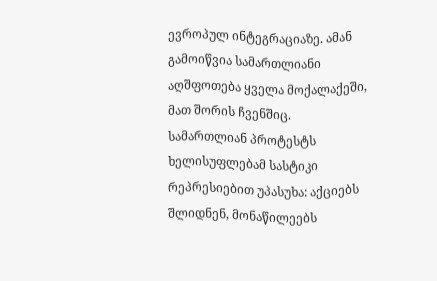ევროპულ ინტეგრაციაზე. ამან გამოიწვია სამართლიანი აღშფოთება ყველა მოქალაქეში, მათ შორის ჩვენშიც. სამართლიან პროტესტს ხელისუფლებამ სასტიკი რეპრესიებით უპასუხა: აქციებს შლიდნენ, მონაწილეებს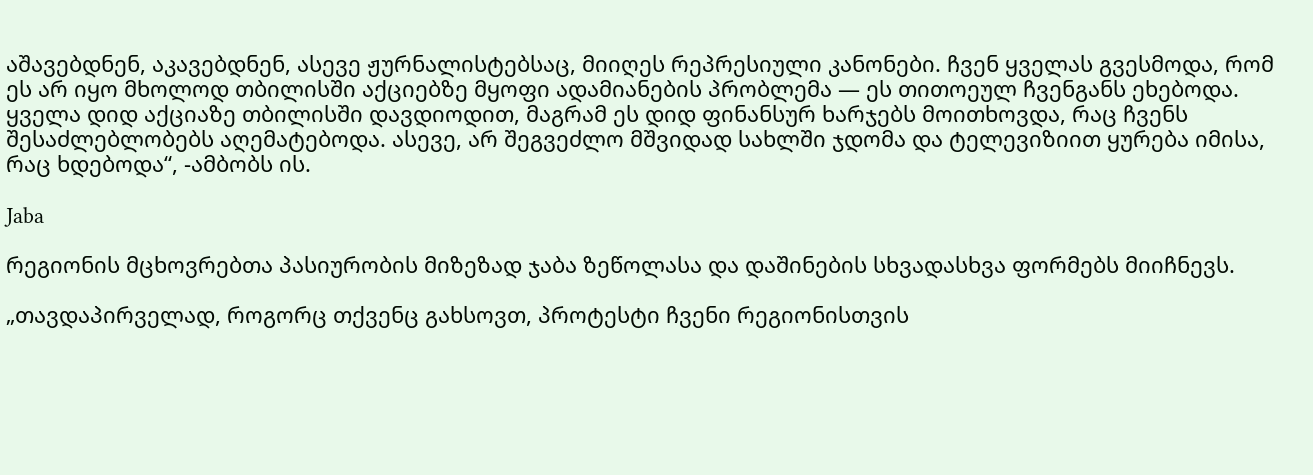აშავებდნენ, აკავებდნენ, ასევე ჟურნალისტებსაც, მიიღეს რეპრესიული კანონები. ჩვენ ყველას გვესმოდა, რომ ეს არ იყო მხოლოდ თბილისში აქციებზე მყოფი ადამიანების პრობლემა — ეს თითოეულ ჩვენგანს ეხებოდა. ყველა დიდ აქციაზე თბილისში დავდიოდით, მაგრამ ეს დიდ ფინანსურ ხარჯებს მოითხოვდა, რაც ჩვენს შესაძლებლობებს აღემატებოდა. ასევე, არ შეგვეძლო მშვიდად სახლში ჯდომა და ტელევიზიით ყურება იმისა, რაც ხდებოდა“, -ამბობს ის.

Jaba

რეგიონის მცხოვრებთა პასიურობის მიზეზად ჯაბა ზეწოლასა და დაშინების სხვადასხვა ფორმებს მიიჩნევს.

„თავდაპირველად, როგორც თქვენც გახსოვთ, პროტესტი ჩვენი რეგიონისთვის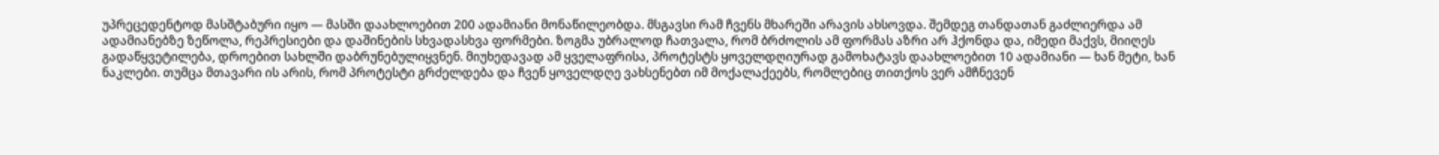უპრეცედენტოდ მასშტაბური იყო — მასში დაახლოებით 200 ადამიანი მონაწილეობდა. მსგავსი რამ ჩვენს მხარეში არავის ახსოვდა. შემდეგ თანდათან გაძლიერდა ამ ადამიანებზე ზეწოლა, რეპრესიები და დაშინების სხვადასხვა ფორმები. ზოგმა უბრალოდ ჩათვალა, რომ ბრძოლის ამ ფორმას აზრი არ ჰქონდა და, იმედი მაქვს, მიიღეს გადაწყვეტილება, დროებით სახლში დაბრუნებულიყვნენ. მიუხედავად ამ ყველაფრისა, პროტესტს ყოველდღიურად გამოხატავს დაახლოებით 10 ადამიანი — ხან მეტი, ხან ნაკლები. თუმცა მთავარი ის არის, რომ პროტესტი გრძელდება და ჩვენ ყოველდღე ვახსენებთ იმ მოქალაქეებს, რომლებიც თითქოს ვერ ამჩნევენ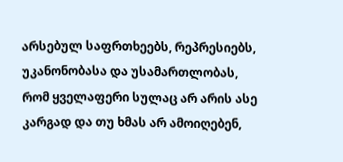არსებულ საფრთხეებს, რეპრესიებს, უკანონობასა და უსამართლობას, რომ ყველაფერი სულაც არ არის ასე კარგად და თუ ხმას არ ამოიღებენ,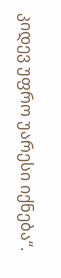კიდევ უფრო უარესი იქნება“.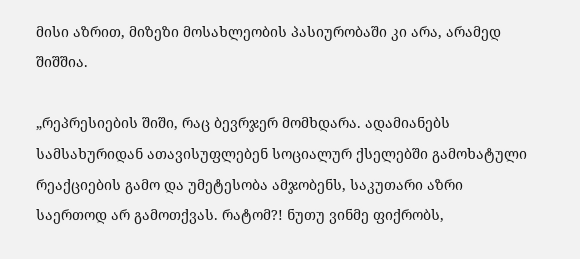მისი აზრით, მიზეზი მოსახლეობის პასიურობაში კი არა, არამედ შიშშია.

„რეპრესიების შიში, რაც ბევრჯერ მომხდარა. ადამიანებს სამსახურიდან ათავისუფლებენ სოციალურ ქსელებში გამოხატული რეაქციების გამო და უმეტესობა ამჯობენს, საკუთარი აზრი საერთოდ არ გამოთქვას. რატომ?! ნუთუ ვინმე ფიქრობს,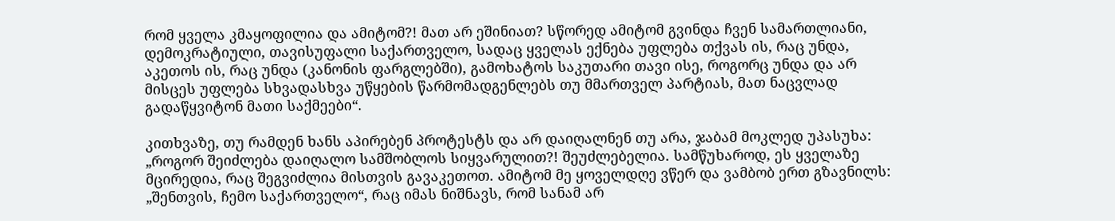რომ ყველა კმაყოფილია და ამიტომ?! მათ არ ეშინიათ? სწორედ ამიტომ გვინდა ჩვენ სამართლიანი, დემოკრატიული, თავისუფალი საქართველო, სადაც ყველას ექნება უფლება თქვას ის, რაც უნდა, აკეთოს ის, რაც უნდა (კანონის ფარგლებში), გამოხატოს საკუთარი თავი ისე, როგორც უნდა და არ მისცეს უფლება სხვადასხვა უწყების წარმომადგენლებს თუ მმართველ პარტიას, მათ ნაცვლად გადაწყვიტონ მათი საქმეები“.

კითხვაზე, თუ რამდენ ხანს აპირებენ პროტესტს და არ დაიღალნენ თუ არა, ჯაბამ მოკლედ უპასუხა: „როგორ შეიძლება დაიღალო სამშობლოს სიყვარულით?! შეუძლებელია. სამწუხაროდ, ეს ყველაზე მცირედია, რაც შეგვიძლია მისთვის გავაკეთოთ. ამიტომ მე ყოველდღე ვწერ და ვამბობ ერთ გზავნილს: „შენთვის, ჩემო საქართველო“, რაც იმას ნიშნავს, რომ სანამ არ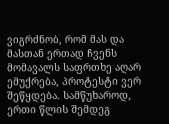ვიგრძნობ, რომ მას და მასთან ერთად ჩვენს მომავალს საფრთხე აღარ ემუქრება, პროტესტი ვერ შეწყდება. სამწუხაროდ, ერთი წლის შემდეგ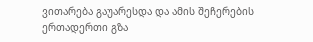ვითარება გაუარესდა და ამის შეჩერების ერთადერთი გზა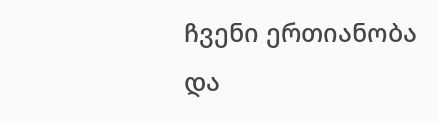ჩვენი ერთიანობა და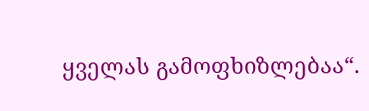ყველას გამოფხიზლებაა“.